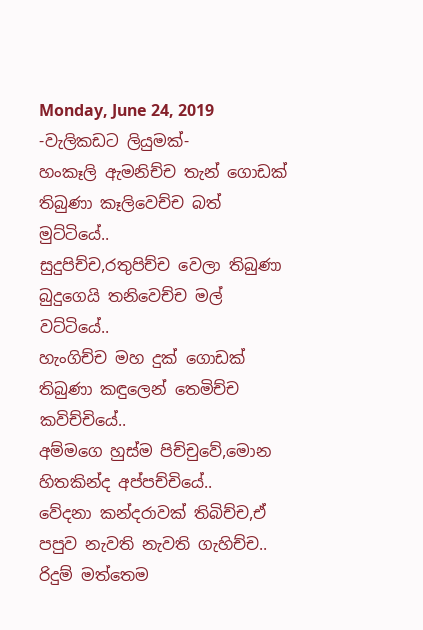Monday, June 24, 2019
-වැලිකඩට ලියුමක්-
හංකෑලි ඇමනිච්ච තැන් ගොඩක් තිබුණා කෑලිවෙච්ච බත් මුට්ටියේ..
සුදුපිච්ච,රතුපිච්ච වෙලා තිබුණා බුදුගෙයි තනිවෙච්ච මල් වට්ටියේ..
හැංගිච්ච මහ දුක් ගොඩක් තිබුණා කඳුලෙන් තෙමිච්ච කවිච්චියේ..
අම්මගෙ හුස්ම පිච්චුවේ,මොන හිතකින්ද අප්පච්චියේ..
වේදනා කන්දරාවක් තිබිච්ච,ඒ පපුව නැවති නැවති ගැහිච්ච..
රිදුම් මත්තෙම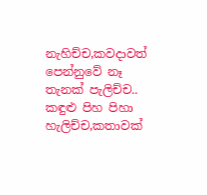නැහිච්ච,කවදාවත් පෙන්නුවේ නෑ තැනක් පැලිච්ච..
කඳුළු පිහ පිහා හැලිච්ච,කතාවක්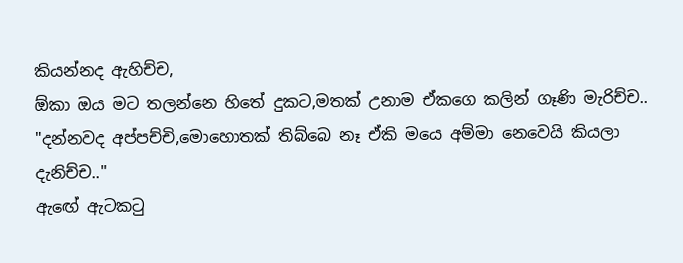කියන්නද ඇහිච්ච,
ඕකා ඔය මට තලන්නෙ හිතේ දුකට,මතක් උනාම ඒකගෙ කලින් ගෑණි මැරිච්ච..
"දන්නවද අප්පච්චි,මොහොතක් තිබ්බෙ නෑ ඒකි මයෙ අම්මා නෙවෙයි කියලා දැනිච්ච.."
ඇඟේ ඇටකටු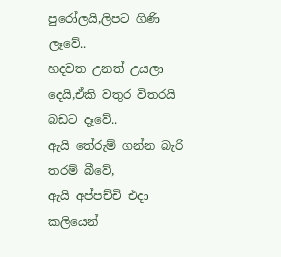පුරෝලයි,ලිපට ගිණි ලෑවේ..
හදවත උනත් උයලා දෙයි,ඒකි වතුර විතරයි බඩට දෑවේ..
ඇයි තේරුම් ගන්න බැරි තරම් බීවේ,
ඇයි අප්පච්චි එදා කලියෙන්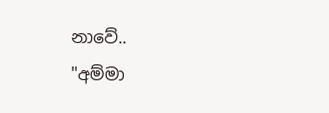නාවේ..
"අම්මා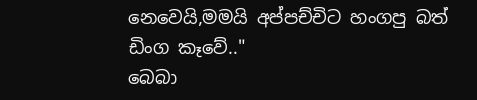නෙවෙයි,මමයි අප්පච්චිට හංගපු බත් ඩිංග කෑවේ.."
බෙබා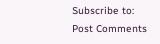Subscribe to:
Post Comments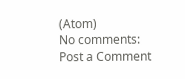(Atom)
No comments:
Post a Comment